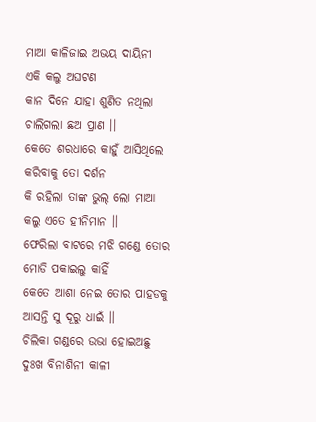ମାଆ କାଳିଜାଇ ଅଭୟ ଦାୟିନୀ
ଏକି କଲୁ ଅଘଟଣ
କାନ ଦିନେ ଯାହା ଶୁଣିତ ନଥିଲା
ଚାଲିଗଲା ଛଅ ପ୍ରାଣ ।।
କେତେ ଶରଧାରେ କାହୁଁ ଆସିଥିଲେ
କରିବାକୁ ତୋ ଦର୍ଶନ
କି ରହିଲା ତାଙ୍କ ଭୁଲ୍ ଲୋ ମାଆ
କଲୁ ଏତେ ହୀନିମାନ ।।
ଫେରିଲା ବାଟରେ ମଝି ଗଣ୍ଡେ ତୋର
ମୋଡି ପକାଇଲୁ କାହିଁ
କେତେ ଆଶା ନେଇ ତୋର ପାହଡକୁ
ଆସନ୍ତି ସୁ ଦୂରୁ ଧାଇଁ ।।
ଚିଲିକା ଗଣ୍ଡରେ ଉଭା ହୋଇଅଛୁ
ଦୁଃଖ ବିନାଶିନୀ କାଳୀ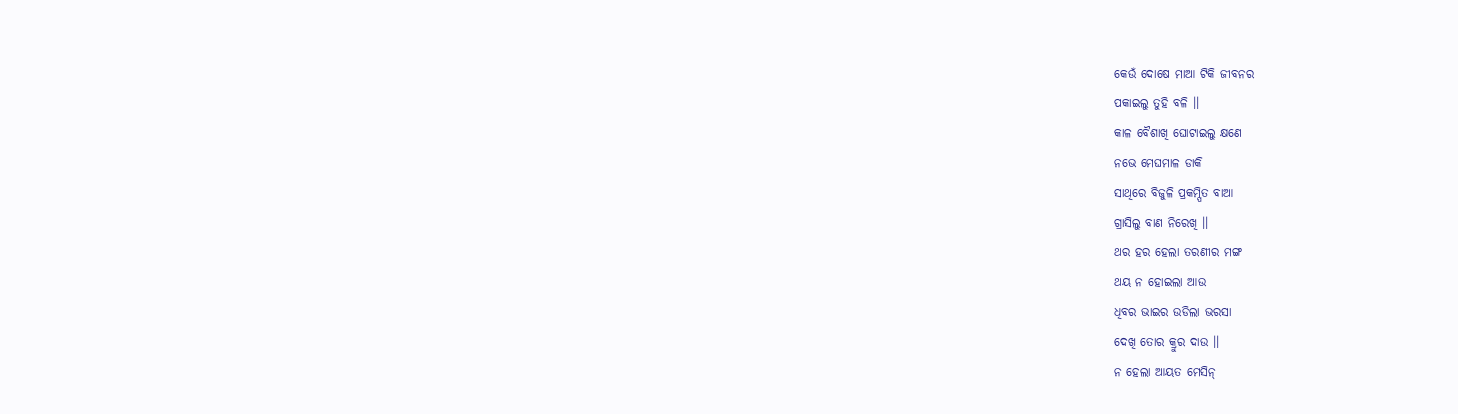କେଉଁ ଦୋଷେ ମାଆ ଟିକି ଜୀବନର
ପକାଇଲୁ ତୁହି ବଳି ।।
କାଳ ବୈଶାଖି ଘୋଟାଇଲୁ କ୍ଷଣେ
ନଭେ ମେଘମାଳ ଡାକି
ସାଥିରେ ବିଜୁଳି ପ୍ରକମ୍ପିତ ବାଆ
ଗ୍ରାସିଲୁ ବାଣ ନିରେଖି ।।
ଥର ହର ହେଲା ତରଣୀର ମଙ୍ଗ
ଥୟ ନ ହୋଇଲା ଆଉ
ଧିବର ଭାଇର ଉଡିଲା ଭରସା
ଦେଖି ତୋର କ୍ରୁର ଦାଉ ।।
ନ ହେଲା ଆୟତ ମେସିନ୍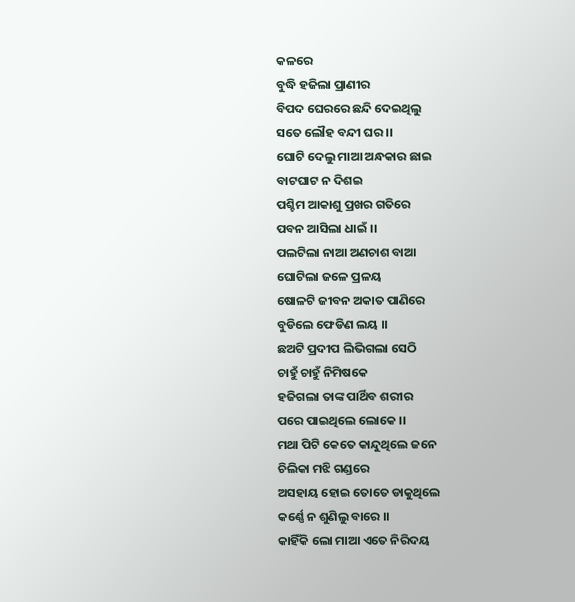କଳରେ
ବୁଦ୍ଧି ହଜିଲା ପ୍ରାଣୀର
ବିପଦ ଘେରରେ ଛନ୍ଦି ଦେଇଥିଲୁ
ସତେ ଲୌହ ବନ୍ଦୀ ଘର ।।
ଘୋଟି ଦେଲୁ ମାଆ ଅନ୍ଧକାର ଛାଇ
ବାଟଘାଟ ନ ଦିଶଇ
ପଶ୍ଚିମ ଆକାଶୁ ପ୍ରଖର ଗତିରେ
ପବନ ଆସିଲା ଧାଇଁ ।।
ପଲଟିଲା ନାଆ ଅଣଚାଶ ବାଆ
ଘୋଟିଲା ଜଳେ ପ୍ରଳୟ
ଷୋଳଟି ଜୀବନ ଅକାତ ପାଣିରେ
ବୁଡିଲେ ଫେଡିଣ ଲୟ ।।
ଛଅଟି ପ୍ରଦୀପ ଲିଭିଗଲା ସେଠି
ଚାହୁଁ ଚାହୁଁ ନିମିଷକେ
ହଜିଗଲା ତାଙ୍କ ପାର୍ଥିବ ଶରୀର
ପରେ ପାଇଥିଲେ ଲୋକେ ।।
ମଥା ପିଟି କେତେ କାନ୍ଦୁଥିଲେ ଜନେ
ଚିଲିକା ମଝି ଗଣ୍ଡରେ
ଅସହାୟ ହୋଇ ତୋତେ ଡାକୁଥିଲେ
କର୍ଣ୍ଣେ ନ ଶୁଣିଲୁ ବାରେ ।।
କାହିଁକି ଲୋ ମାଆ ଏତେ ନିରିଦୟ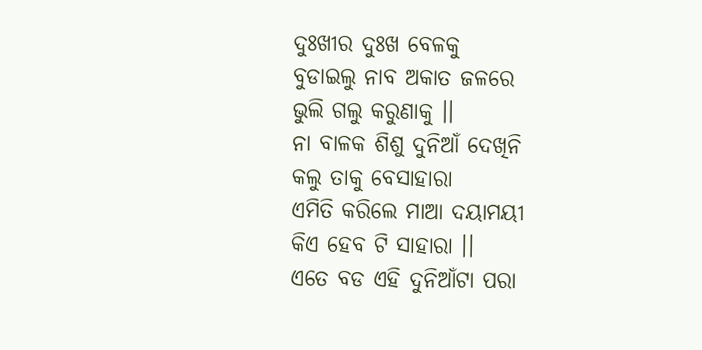ଦୁଃଖୀର ଦୁଃଖ ବେଳକୁ
ବୁଡାଇଲୁ ନାବ ଅକାତ ଜଳରେ
ଭୁଲି ଗଲୁ କରୁଣାକୁ ।।
ନା ବାଳକ ଶିଶୁ ଦୁନିଆଁ ଦେଖିନି
କଲୁ ତାକୁ ବେସାହାରା
ଏମିତି କରିଲେ ମାଆ ଦୟାମୟୀ
କିଏ ହେବ ଟି ସାହାରା ।।
ଏତେ ବଡ ଏହି ଦୁନିଆଁଟା ପରା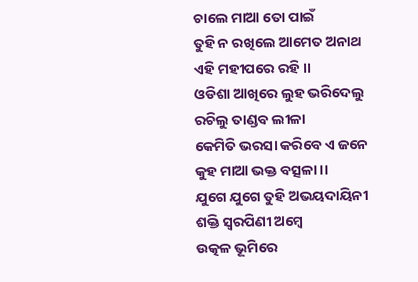ଚାଲେ ମାଆ ତୋ ପାଇଁ
ତୁହି ନ ରଖିଲେ ଆମେତ ଅନାଥ
ଏହି ମହୀପରେ ରହି ।।
ଓଡିଶା ଆଖିରେ ଲୁହ ଭରିଦେଲୁ
ରଚିଲୁ ତାଣ୍ଡବ ଲୀଳା
କେମିତି ଭରସା କରିବେ ଏ ଜନେ
କୁହ ମାଆ ଭକ୍ତ ବତ୍ସଳା ।।
ଯୁଗେ ଯୁଗେ ତୁହି ଅଭୟଦାୟିନୀ
ଶକ୍ତି ସ୍ୱରପିଣୀ ଅମ୍ବେ
ଉତ୍କଳ ଭୂମିରେ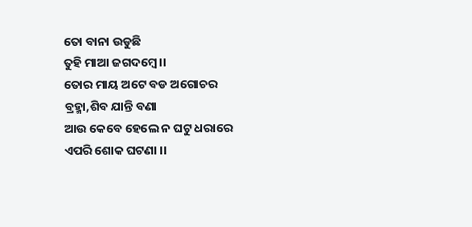ତୋ ବାନା ଉଡୁଛି
ତୁହି ମାଆ ଜଗଦମ୍ବେ ।।
ତୋର ମାୟ ଅଟେ ବଡ ଅଗୋଚର
ବ୍ରହ୍ମା,ଶିବ ଯାନ୍ତି ବଣା
ଆଉ କେବେ ହେଲେ ନ ଘଟୁ ଧରାରେ
ଏପରି ଶୋକ ଘଟଣା ।।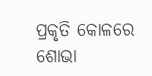ପ୍ରକୃତି କୋଳରେ ଶୋଭା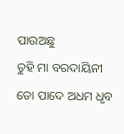ପାଉଅଛୁ
ତୁହି ମା ବରଦାୟିନୀ
ତୋ ପାଦେ ଅଧମ ଧୃବ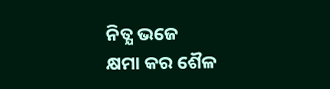ନିତ୍ଯ ଭଜେ
କ୍ଷମା କର ଶୈଳ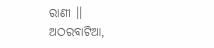ରାଣୀ ।।
ଅଠରବାଟିଆ,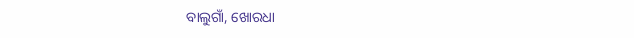ବାଲୁଗାଁ, ଖୋରଧା